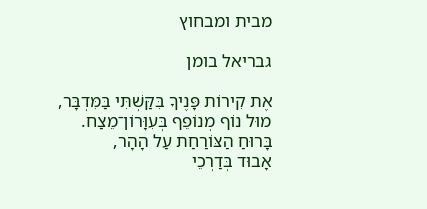מבית ומבחוץ

גבריאל בומן

אֶת קִירוֹת פָּנֶיךָ בִּקַּשְׁתִּי בַּמִּדְבָּר,
מוּל נוֹף מְנוֹפֵף בְּעִוָּרוֹן־מֵצַח.
בָּרוּחַ הַצּוֹרַחַת עַל הָהָר,
אָבוּד בְּדַרְכֵי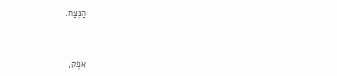הַנֶּצַח.



אֹפֶק,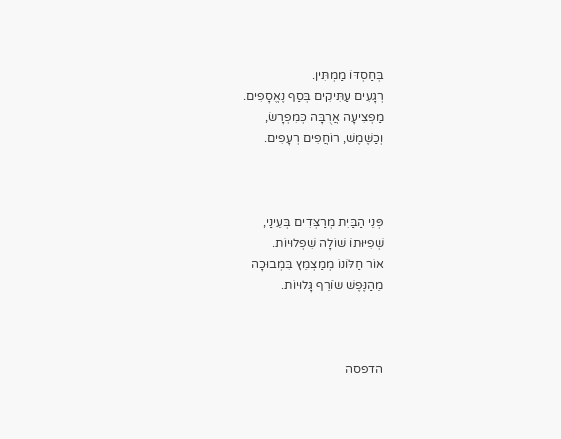בְּחַסְדּוֹ מַמְתִּין.
רְגָעִים עַתִּיקִים בְּסַף נֶאֱסָפִים.
מַפְצִיעָה אֲרֻבָּה כְּמִפְרָשׂ,
וְכַשֶּׁמֶשׁ, רוֹחֲפִים רְעָפִים.



פְּנֵי הַבַּיִת מְרַצְּדִים בְּעֵינַי,
שְׁפִיּוּתוֹ שׁוֹלָה שִׁפְלוּיוֹת.
אוֹר חַלּוֹנוֹ מְמַצְמֵץ בִּמְבוּכָה
מֵהַנֶּפֶשׁ שֹוֹרֵף גָּלוּיוֹת.



הדפסה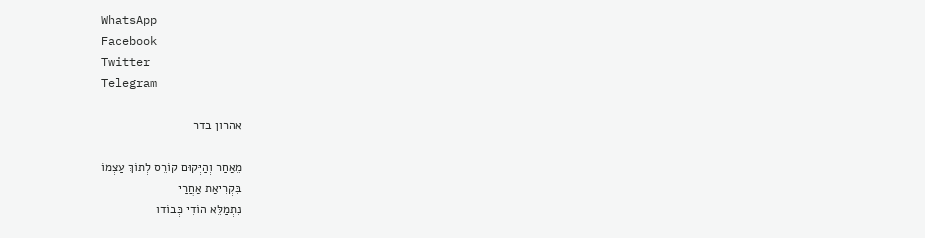WhatsApp
Facebook
Twitter
Telegram

אהרון בדר

מֵאַחַר וְהַיְּקוּם קוֹרֵס לְתוֹךְ עַצְמוֹ
בִּקְרִיאַת אַחֲרַי
נִתְמַלֵּא הוֹדִי כְּבוֹדו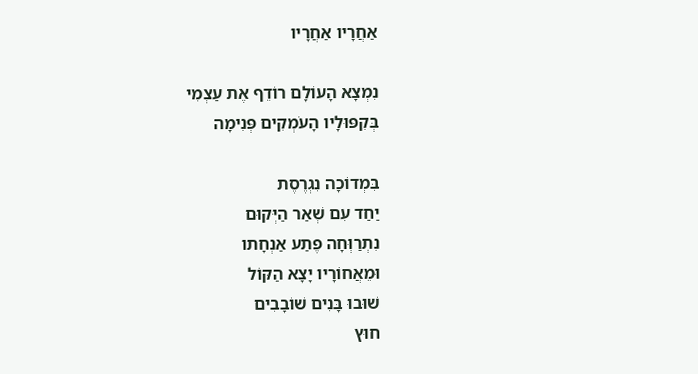אַחֲרָיו אַחֲרָיו

נִמְצָא הָעוֹלָם רוֹדֵף אֶת עַצְמִי
בְּקִפּוּלָיו הָעֹמְקִים פְּנִימָה

בִּמְדוֹכָה נִגְרֶסֶת
יַחַד עִם שְׁאַר הַיְּקוּם
נִתְרַוְּחָה פֶּתַע אַנְחָתו
וּמֵאֲחוֹרָיו יָצָא הַקּוֹל
שׁוּבוּ בָּנִים שׁוֹבָבִים
חוּץ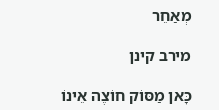מְאַחֵר

מירב קינן

כָּאן מַסּוֹק חוֹצֶה אֵינוֹ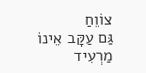צוֹוֵחַ
גַּם עַקָּב אֵינוֹ מַרְעִיד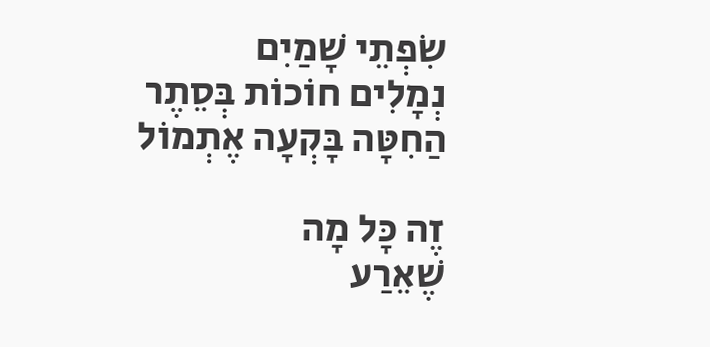שִׂפְתֵי שָׁמַיִם
נְמָלִים חוֹכוֹת בְּסֵתֶר
הַחִטָּה בָּקְעָה אֶתְמוֹל

זֶה כָּל מָה
שֶׁאֵרַע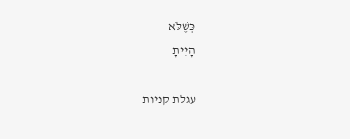כְּשֶׁלֹּא
הָיִיתָ

עגלת קניות